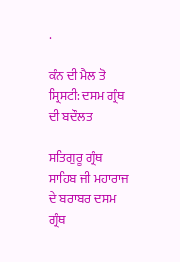.

ਕੰਨ ਦੀ ਮੈਲ ਤੋ ਸ੍ਰਿਸਟੀ: ਦਸਮ ਗ੍ਰੰਥ ਦੀ ਬਦੌਲਤ

ਸਤਿਗੁਰੂ ਗ੍ਰੰਥ ਸਾਹਿਬ ਜੀ ਮਹਾਰਾਜ ਦੇ ਬਰਾਬਰ ਦਸਮ ਗ੍ਰੰਥ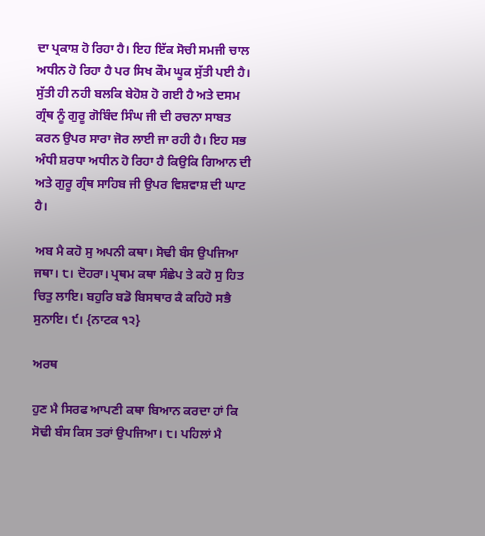ਦਾ ਪ੍ਰਕਾਸ਼ ਹੋ ਰਿਹਾ ਹੈ। ਇਹ ਇੱਕ ਸੋਚੀ ਸਮਜੀ ਚਾਲ ਅਧੀਨ ਹੋ ਰਿਹਾ ਹੈ ਪਰ ਸਿਖ ਕੌਮ ਘੂਕ ਸੁੱਤੀ ਪਈ ਹੈ। ਸੁੱਤੀ ਹੀ ਨਹੀ ਬਲਕਿ ਬੇਹੋਸ਼ ਹੋ ਗਈ ਹੈ ਅਤੇ ਦਸਮ ਗ੍ਰੰਥ ਨੂੰ ਗੁਰੂ ਗੋਬਿੰਦ ਸਿੰਘ ਜੀ ਦੀ ਰਚਨਾ ਸਾਬਤ ਕਰਨ ਉਪਰ ਸਾਰਾ ਜੋਰ ਲਾਈ ਜਾ ਰਹੀ ਹੈ। ਇਹ ਸਭ ਅੰਧੀ ਸ਼ਰਧਾ ਅਧੀਨ ਹੋ ਰਿਹਾ ਹੈ ਕਿਉਕਿ ਗਿਆਨ ਦੀ ਅਤੇ ਗੁਰੂ ਗ੍ਰੰਥ ਸਾਹਿਬ ਜੀ ਉਪਰ ਵਿਸ਼ਵਾਸ਼ ਦੀ ਘਾਟ ਹੈ।

ਅਬ ਮੈ ਕਹੋ ਸੁ ਅਪਨੀ ਕਥਾ। ਸੋਢੀ ਬੰਸ ਉਪਜਿਆ ਜਥਾ। ੮। ਦੋਹਰਾ। ਪ੍ਰਥਮ ਕਥਾ ਸੰਛੇਪ ਤੇ ਕਹੋ ਸੁ ਹਿਤ ਚਿਤੁ ਲਾਇ। ਬਹੁਰਿ ਬਡੋ ਬਿਸਥਾਰ ਕੈ ਕਹਿਹੋ ਸਭੈ ਸੁਨਾਇ। ੯। {ਨਾਟਕ ੧੨}

ਅਰਥ

ਹੁਣ ਮੈ ਸਿਰਫ ਆਪਣੀ ਕਥਾ ਬਿਆਨ ਕਰਦਾ ਹਾਂ ਕਿ ਸੋਢੀ ਬੰਸ ਕਿਸ ਤਰਾਂ ਉਪਜਿਆ। ੮। ਪਹਿਲਾਂ ਮੈ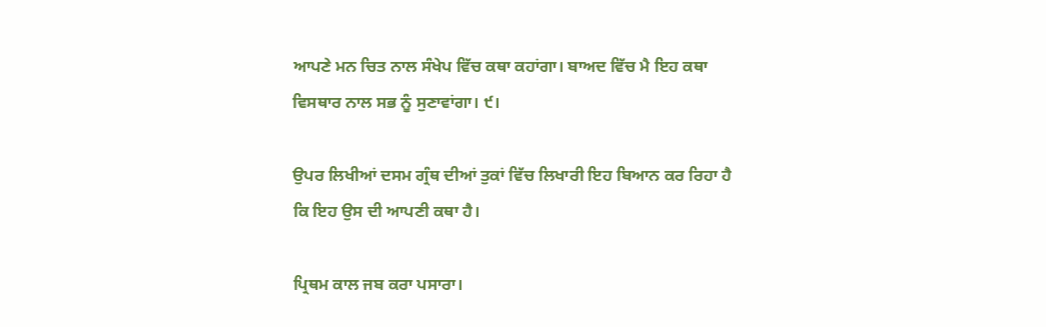ਆਪਣੇ ਮਨ ਚਿਤ ਨਾਲ ਸੰਖੇਪ ਵਿੱਚ ਕਥਾ ਕਹਾਂਗਾ। ਬਾਅਦ ਵਿੱਚ ਮੈ ਇਹ ਕਥਾ ਵਿਸਥਾਰ ਨਾਲ ਸਭ ਨੂੰ ਸੁਣਾਵਾਂਗਾ। ੯।

ਉਪਰ ਲਿਖੀਆਂ ਦਸਮ ਗ੍ਰੰਥ ਦੀਆਂ ਤੁਕਾਂ ਵਿੱਚ ਲਿਖਾਰੀ ਇਹ ਬਿਆਨ ਕਰ ਰਿਹਾ ਹੈ ਕਿ ਇਹ ਉਸ ਦੀ ਆਪਣੀ ਕਥਾ ਹੈ।

ਪ੍ਰਿਥਮ ਕਾਲ ਜਬ ਕਰਾ ਪਸਾਰਾ।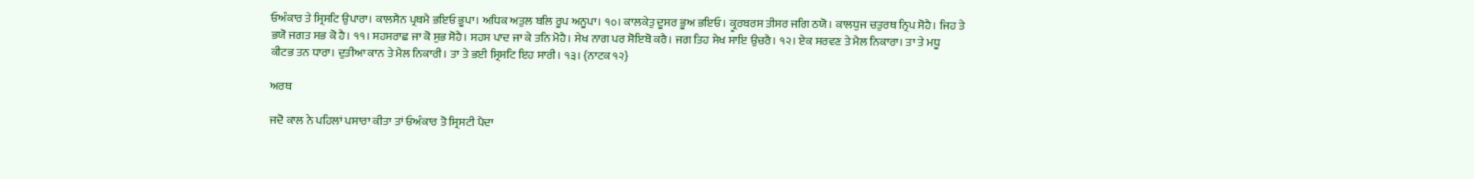ਓਅੰਕਾਰ ਤੇ ਸ੍ਰਿਸਟਿ ਉਪਾਰਾ। ਕਾਲਸੈਨ ਪ੍ਰਥਮੈ ਭਇਓ ਭੂਪਾ। ਅਧਿਕ ਅਤੁਲ ਬਲਿ ਰੂਪ ਅਨੂਪਾ। ੧੦। ਕਾਲਕੇਤੁ ਦੂਸਰ ਭੂਅ ਭਇਓ। ਕ੍ਰੂਰਬਰਸ ਤੀਸਰ ਜਗਿ ਠਯੋ। ਕਾਲਧੁਜ ਚਤੁਰਥ ਨ੍ਰਿਪ ਸੋਹੈ। ਜਿਹ ਤੇ ਭਯੋ ਜਗਤ ਸਭ ਕੋ ਹੈ। ੧੧। ਸਹਸਰਾਛ ਜਾ ਕੋ ਸੁਭ ਸੋਹੈ। ਸਹਸ ਪਾਦ ਜਾ ਕੇ ਤਨਿ ਮੋਹੈ। ਸੇਖ ਨਾਗ ਪਰ ਸੋਇਬੋ ਕਰੈ। ਜਗ ਤਿਹ ਸੇਖ ਸਾਇ ਉਚਰੈ। ੧੨। ਏਕ ਸਰਵਣ ਤੇ ਮੈਲ ਨਿਕਾਰਾ। ਤਾ ਤੇ ਮਧੂ ਕੀਟਭ ਤਨ ਧਾਰਾ। ਦੁਤੀਆ ਕਾਨ ਤੇ ਮੈਲ ਨਿਕਾਰੀ। ਤਾ ਤੇ ਭਈ ਸ੍ਰਿਸਟਿ ਇਹ ਸਾਰੀ। ੧੩। {ਨਾਟਕ ੧੨}

ਅਰਥ

ਜਦੋ ਕਾਲ ਨੇ ਪਹਿਲਾਂ ਪਸਾਰਾ ਕੀਤਾ ਤਾਂ ਓਅੰਕਾਰ ਤੋ ਸ੍ਰਿਸਟੀ ਪੈਦਾ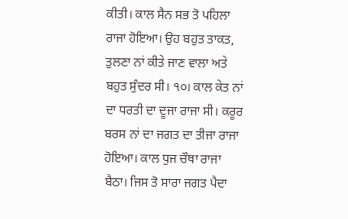ਕੀਤੀ। ਕਾਲ ਸੈਨ ਸਭ ਤੋ ਪਹਿਲਾ ਰਾਜਾ ਹੋਇਆ। ਉਹ ਬਹੁਤ ਤਾਕਤ, ਤੁਲਣਾ ਨਾਂ ਕੀਤੇ ਜਾਣ ਵਾਲਾ ਅਤੇ ਬਹੁਤ ਸੁੰਦਰ ਸੀ। ੧੦। ਕਾਲ ਕੇਤ ਨਾਂ ਦਾ ਧਰਤੀ ਦਾ ਦੂਜਾ ਰਾਜਾ ਸੀ। ਕਰੂਰ ਬਰਸ ਨਾਂ ਦਾ ਜਗਤ ਦਾ ਤੀਜਾ ਰਾਜਾ ਹੋਇਆ। ਕਾਲ ਧੁਜ ਚੌਥਾ ਰਾਜਾ ਬੈਠਾ। ਜਿਸ ਤੋ ਸਾਰਾ ਜਗਤ ਪੈਦਾ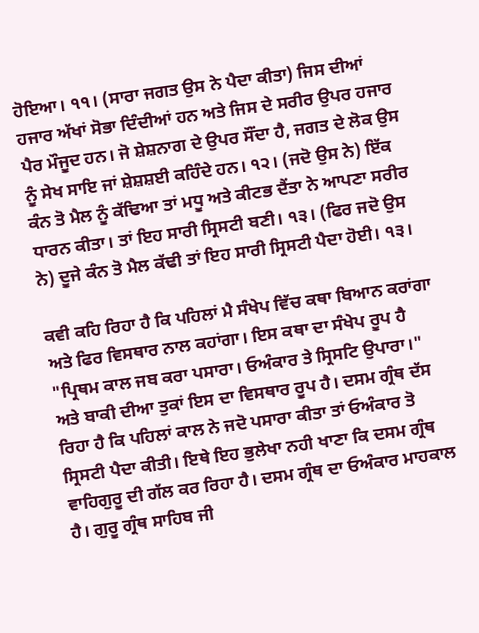ਹੋਇਆ। ੧੧। (ਸਾਰਾ ਜਗਤ ਉਸ ਨੇ ਪੈਦਾ ਕੀਤਾ) ਜਿਸ ਦੀਆਂ ਹਜਾਰ ਅੱਖਾਂ ਸੋਭਾ ਦਿੰਦੀਆਂ ਹਨ ਅਤੇ ਜਿਸ ਦੇ ਸਰੀਰ ਉਪਰ ਹਜਾਰ ਪੈਰ ਮੌਜੂਦ ਹਨ। ਜੋ ਸ਼ੇਸ਼ਨਾਗ ਦੇ ਉਪਰ ਸੌਂਦਾ ਹੈ, ਜਗਤ ਦੇ ਲੋਕ ਉਸ ਨੂੰ ਸੇਖ ਸਾਇ ਜਾਂ ਸ਼ੇਸ਼ਸ਼ਈ ਕਹਿੰਦੇ ਹਨ। ੧੨। (ਜਦੋ ਉਸ ਨੇ) ਇੱਕ ਕੰਨ ਤੋ ਮੈਲ ਨੂੰ ਕੱਢਿਆ ਤਾਂ ਮਧੂ ਅਤੇ ਕੀਟਭ ਦੈਂਤਾ ਨੇ ਆਪਣਾ ਸਰੀਰ ਧਾਰਨ ਕੀਤਾ। ਤਾਂ ਇਹ ਸਾਰੀ ਸ੍ਰਿਸਟੀ ਬਣੀ। ੧੩। (ਫਿਰ ਜਦੋ ਉਸ ਨੇ) ਦੂਜੇ ਕੰਨ ਤੋ ਮੈਲ ਕੱਢੀ ਤਾਂ ਇਹ ਸਾਰੀ ਸ੍ਰਿਸਟੀ ਪੈਦਾ ਹੋਈ। ੧੩।

ਕਵੀ ਕਹਿ ਰਿਹਾ ਹੈ ਕਿ ਪਹਿਲਾਂ ਮੈ ਸੰਖੇਪ ਵਿੱਚ ਕਥਾ ਬਿਆਨ ਕਰਾਂਗਾ ਅਤੇ ਫਿਰ ਵਿਸਥਾਰ ਨਾਲ ਕਹਾਂਗਾ। ਇਸ ਕਥਾ ਦਾ ਸੰਖੇਪ ਰੂਪ ਹੈ "ਪ੍ਰਿਥਮ ਕਾਲ ਜਬ ਕਰਾ ਪਸਾਰਾ। ਓਅੰਕਾਰ ਤੇ ਸ੍ਰਿਸਟਿ ਉਪਾਰਾ।" ਅਤੇ ਬਾਕੀ ਦੀਆ ਤੁਕਾਂ ਇਸ ਦਾ ਵਿਸਥਾਰ ਰੂਪ ਹੈ। ਦਸਮ ਗ੍ਰੰਥ ਦੱਸ ਰਿਹਾ ਹੈ ਕਿ ਪਹਿਲਾਂ ਕਾਲ ਨੇ ਜਦੋ ਪਸਾਰਾ ਕੀਤਾ ਤਾਂ ਓਅੰਕਾਰ ਤੋ ਸ੍ਰਿਸਟੀ ਪੈਦਾ ਕੀਤੀ। ਇਥੇ ਇਹ ਭੁਲੇਖਾ ਨਹੀ ਖਾਣਾ ਕਿ ਦਸਮ ਗ੍ਰੰਥ ਵਾਹਿਗੁਰੂ ਦੀ ਗੱਲ ਕਰ ਰਿਹਾ ਹੈ। ਦਸਮ ਗ੍ਰੰਥ ਦਾ ਓਅੰਕਾਰ ਮਾਹਕਾਲ ਹੈ। ਗੁਰੂ ਗ੍ਰੰਥ ਸਾਹਿਬ ਜੀ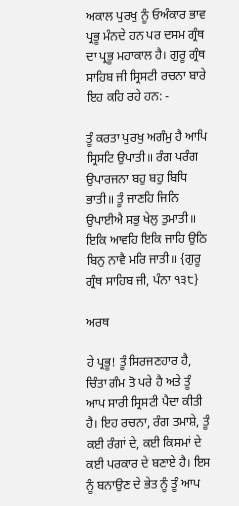ਅਕਾਲ ਪੁਰਖੁ ਨੂੰ ਓਅੰਕਾਰ ਭਾਵ ਪ੍ਰਭੂ ਮੰਨਦੇ ਹਨ ਪਰ ਦਸਮ ਗ੍ਰੰਥ ਦਾ ਪ੍ਰਭੂ ਮਹਾਕਾਲ ਹੈ। ਗੁਰੂ ਗ੍ਰੰਥ ਸਾਹਿਬ ਜੀ ਸ੍ਰਿਸਟੀ ਰਚਨਾ ਬਾਰੇ ਇਹ ਕਹਿ ਰਹੇ ਹਨ: -

ਤੂੰ ਕਰਤਾ ਪੁਰਖੁ ਅਗੰਮੁ ਹੈ ਆਪਿ ਸ੍ਰਿਸਟਿ ਉਪਾਤੀ॥ ਰੰਗ ਪਰੰਗ ਉਪਾਰਜਨਾ ਬਹੁ ਬਹੁ ਬਿਧਿ ਭਾਤੀ॥ ਤੂੰ ਜਾਣਹਿ ਜਿਨਿ ਉਪਾਈਐ ਸਭੁ ਖੇਲੁ ਤੁਮਾਤੀ॥ ਇਕਿ ਆਵਹਿ ਇਕਿ ਜਾਹਿ ਉਠਿ ਬਿਨੁ ਨਾਵੈ ਮਰਿ ਜਾਤੀ॥ {ਗੁਰੂ ਗ੍ਰੰਥ ਸਾਹਿਬ ਜੀ, ਪੰਨਾ ੧੩੮}

ਅਰਥ

ਹੇ ਪ੍ਰਭੂ! ਤੂੰ ਸਿਰਜਣਹਾਰ ਹੈ, ਚਿੰਤਾ ਗੰਮ ਤੋ ਪਰੇ ਹੈ ਅਤੇ ਤੂੰ ਆਪ ਸਾਰੀ ਸ੍ਰਿਸਟੀ ਪੈਦਾ ਕੀਤੀ ਹੈ। ਇਹ ਰਚਨਾ, ਰੰਗ ਤਮਾਸ਼ੇ, ਤੂੰ ਕਈ ਰੰਗਾਂ ਦੇ, ਕਈ ਕਿਸਮਾਂ ਦੇ ਕਈ ਪਰਕਾਰ ਦੇ ਬਣਾਏ ਹੈ। ਇਸ ਨੂੰ ਬਨਾਉਣ ਦੇ ਭੇਤ ਨੂੰ ਤੂੰ ਆਪ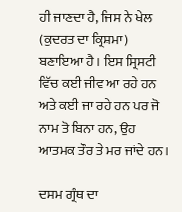ਹੀ ਜਾਣਦਾ ਹੈ, ਜਿਸ ਨੇ ਖੇਲ (ਕੁਦਰਤ ਦਾ ਕ੍ਰਿਸ਼ਮਾ) ਬਣਾਇਆ ਹੈ। ਇਸ ਸ੍ਰਿਸਟੀ ਵਿੱਚ ਕਈ ਜੀਵ ਆ ਰਹੇ ਹਨ ਅਤੇ ਕਈ ਜਾ ਰਹੇ ਹਨ ਪਰ ਜੋ ਨਾਮ ਤੋ ਬਿਨਾ ਹਨ, ਉਹ ਆਤਮਕ ਤੌਰ ਤੇ ਮਰ ਜਾਂਦੇ ਹਨ।

ਦਸਮ ਗ੍ਰੰਥ ਦਾ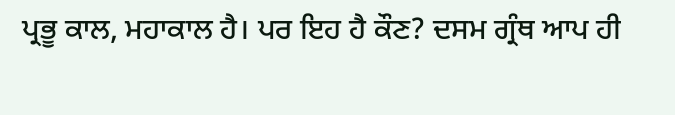ਪ੍ਰਭੂ ਕਾਲ, ਮਹਾਕਾਲ ਹੈ। ਪਰ ਇਹ ਹੈ ਕੌਣ? ਦਸਮ ਗ੍ਰੰਥ ਆਪ ਹੀ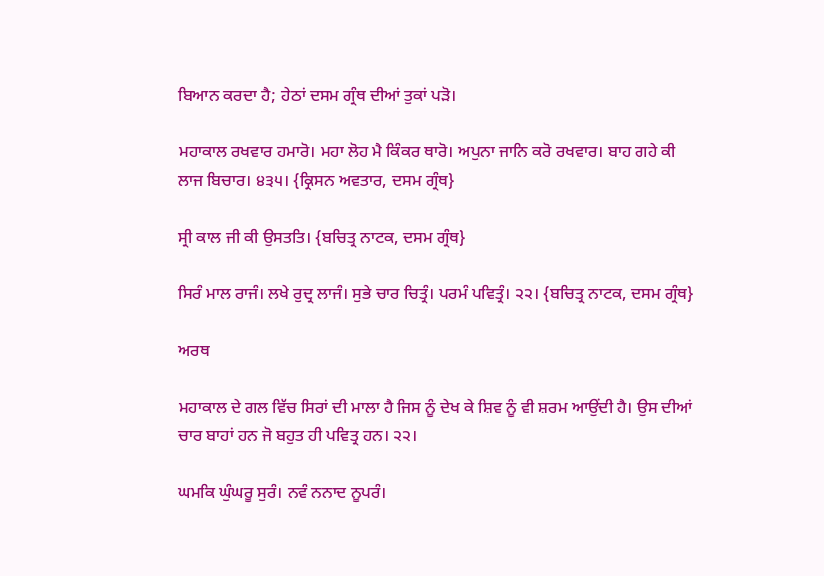ਬਿਆਨ ਕਰਦਾ ਹੈ; ਹੇਠਾਂ ਦਸਮ ਗ੍ਰੰਥ ਦੀਆਂ ਤੁਕਾਂ ਪੜੋ।

ਮਹਾਕਾਲ ਰਖਵਾਰ ਹਮਾਰੋ। ਮਹਾ ਲੋਹ ਮੈ ਕਿੰਕਰ ਥਾਰੋ। ਅਪੁਨਾ ਜਾਨਿ ਕਰੋ ਰਖਵਾਰ। ਬਾਹ ਗਹੇ ਕੀ ਲਾਜ ਬਿਚਾਰ। ੪੩੫। {ਕ੍ਰਿਸਨ ਅਵਤਾਰ, ਦਸਮ ਗ੍ਰੰਥ}

ਸ੍ਰੀ ਕਾਲ ਜੀ ਕੀ ਉਸਤਤਿ। {ਬਚਿਤ੍ਰ ਨਾਟਕ, ਦਸਮ ਗ੍ਰੰਥ}

ਸਿਰੰ ਮਾਲ ਰਾਜੰ। ਲਖੇ ਰੁਦ੍ਰ ਲਾਜੰ। ਸੁਭੇ ਚਾਰ ਚਿਤ੍ਰੰ। ਪਰਮੰ ਪਵਿਤ੍ਰੰ। ੨੨। {ਬਚਿਤ੍ਰ ਨਾਟਕ, ਦਸਮ ਗ੍ਰੰਥ}

ਅਰਥ

ਮਹਾਕਾਲ ਦੇ ਗਲ ਵਿੱਚ ਸਿਰਾਂ ਦੀ ਮਾਲਾ ਹੈ ਜਿਸ ਨੂੰ ਦੇਖ ਕੇ ਸ਼ਿਵ ਨੂੰ ਵੀ ਸ਼ਰਮ ਆਉਂਦੀ ਹੈ। ਉਸ ਦੀਆਂ ਚਾਰ ਬਾਹਾਂ ਹਨ ਜੋ ਬਹੁਤ ਹੀ ਪਵਿਤ੍ਰ ਹਨ। ੨੨।

ਘਮਕਿ ਘੁੰਘਰੂ ਸੁਰੰ। ਨਵੰ ਨਨਾਦ ਨੂਪਰੰ।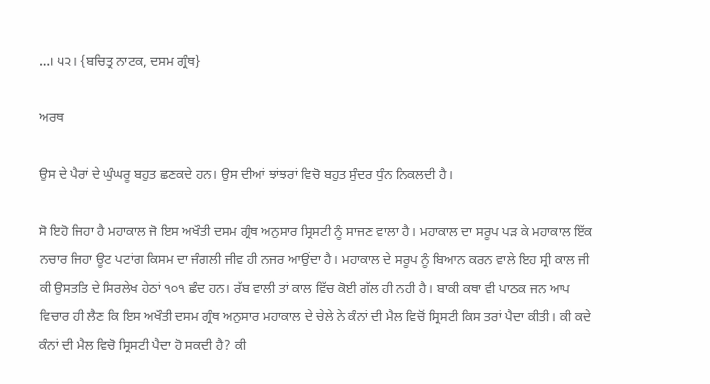…। ੫੨। {ਬਚਿਤ੍ਰ ਨਾਟਕ, ਦਸਮ ਗ੍ਰੰਥ}

ਅਰਥ

ਉਸ ਦੇ ਪੈਰਾਂ ਦੇ ਘੁੰਘਰੂ ਬਹੁਤ ਛਣਕਦੇ ਹਨ। ਉਸ ਦੀਆਂ ਝਾਂਝਰਾਂ ਵਿਚੋ ਬਹੁਤ ਸੁੰਦਰ ਧੁੰਨ ਨਿਕਲਦੀ ਹੈ।

ਸੋ ਇਹੋ ਜਿਹਾ ਹੈ ਮਹਾਕਾਲ ਜੋ ਇਸ ਅਖੌਤੀ ਦਸਮ ਗ੍ਰੰਥ ਅਨੁਸਾਰ ਸ੍ਰਿਸਟੀ ਨੂੰ ਸਾਜਣ ਵਾਲਾ ਹੈ। ਮਹਾਕਾਲ ਦਾ ਸਰੂਪ ਪੜ ਕੇ ਮਹਾਕਾਲ ਇੱਕ ਨਚਾਰ ਜਿਹਾ ਊਟ ਪਟਾਂਗ ਕਿਸਮ ਦਾ ਜੰਗਲੀ ਜੀਵ ਹੀ ਨਜਰ ਆਉਂਦਾ ਹੈ। ਮਹਾਕਾਲ ਦੇ ਸਰੂਪ ਨੂੰ ਬਿਆਨ ਕਰਨ ਵਾਲੇ ਇਹ ਸ੍ਰੀ ਕਾਲ ਜੀ ਕੀ ਉਸਤਤਿ ਦੇ ਸਿਰਲੇਖ ਹੇਠਾਂ ੧੦੧ ਛੰਦ ਹਨ। ਰੱਬ ਵਾਲੀ ਤਾਂ ਕਾਲ ਵਿੱਚ ਕੋਈ ਗੱਲ ਹੀ ਨਹੀ ਹੈ। ਬਾਕੀ ਕਥਾ ਵੀ ਪਾਠਕ ਜਨ ਆਪ ਵਿਚਾਰ ਹੀ ਲੈਣ ਕਿ ਇਸ ਅਖੌਤੀ ਦਸਮ ਗ੍ਰੰਥ ਅਨੁਸਾਰ ਮਹਾਕਾਲ ਦੇ ਚੇਲੇ ਨੇ ਕੰਨਾਂ ਦੀ ਮੈਲ ਵਿਚੋਂ ਸ੍ਰਿਸਟੀ ਕਿਸ ਤਰਾਂ ਪੈਦਾ ਕੀਤੀ। ਕੀ ਕਦੇ ਕੰਨਾਂ ਦੀ ਮੈਲ ਵਿਚੋ ਸ੍ਰਿਸਟੀ ਪੈਦਾ ਹੋ ਸਕਦੀ ਹੈ? ਕੀ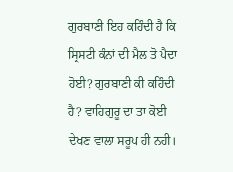ਗੁਰਬਾਣੀ ਇਹ ਕਹਿੰਦੀ ਹੈ ਕਿ ਸ੍ਰਿਸਟੀ ਕੰਨਾਂ ਦੀ ਮੈਲ ਤੋ ਪੈਦਾ ਹੋਈ? ਗੁਰਬਾਣੀ ਕੀ ਕਹਿੰਦੀ ਹੈ? ਵਾਹਿਗੁਰੂ ਦਾ ਤਾ ਕੋਈ ਦੇਖਣ ਵਾਲਾ ਸਰੂਪ ਹੀ ਨਹੀ।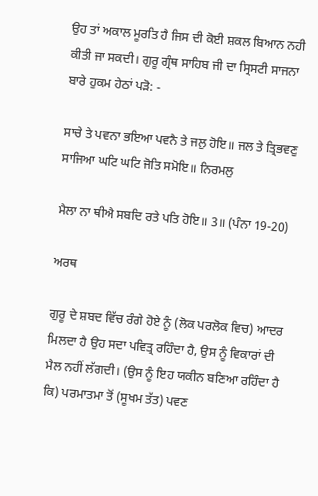ਉਹ ਤਾਂ ਅਕਾਲ ਮੂਰਤਿ ਹੈ ਜਿਸ ਦੀ ਕੋਈ ਸ਼ਕਲ ਬਿਆਨ ਨਹੀ ਕੀਤੀ ਜਾ ਸਕਦੀ। ਗੁਰੂ ਗ੍ਰੰਥ ਸਾਹਿਬ ਜੀ ਦਾ ਸ੍ਰਿਸਟੀ ਸਾਜਨਾ ਬਾਰੇ ਹੁਕਮ ਹੇਠਾਂ ਪੜੋ: -

ਸਾਚੇ ਤੇ ਪਵਨਾ ਭਇਆ ਪਵਨੈ ਤੇ ਜਲੁ ਹੋਇ॥ ਜਲ ਤੇ ਤ੍ਰਿਭਵਣੁ ਸਾਜਿਆ ਘਟਿ ਘਟਿ ਜੋਤਿ ਸਮੋਇ॥ ਨਿਰਮਲੁ

ਮੈਲਾ ਨਾ ਥੀਐ ਸਬਦਿ ਰਤੇ ਪਤਿ ਹੋਇ॥ 3॥ (ਪੰਨਾ 19-20)

ਅਰਥ

ਗੁਰੂ ਦੇ ਸ਼ਬਦ ਵਿੱਚ ਰੰਗੇ ਹੋਏ ਨੂੰ (ਲੋਕ ਪਰਲੋਕ ਵਿਚ) ਆਦਰ ਮਿਲਦਾ ਹੈ ਉਹ ਸਦਾ ਪਵਿਤ੍ਰ ਰਹਿੰਦਾ ਹੈ, ਉਸ ਨੂੰ ਵਿਕਾਰਾਂ ਦੀ ਮੈਲ ਨਹੀਂ ਲੱਗਦੀ। (ਉਸ ਨੂੰ ਇਹ ਯਕੀਨ ਬਣਿਆ ਰਹਿੰਦਾ ਹੈ ਕਿ) ਪਰਮਾਤਮਾ ਤੋਂ (ਸੂਖਮ ਤੱਤ) ਪਵਣ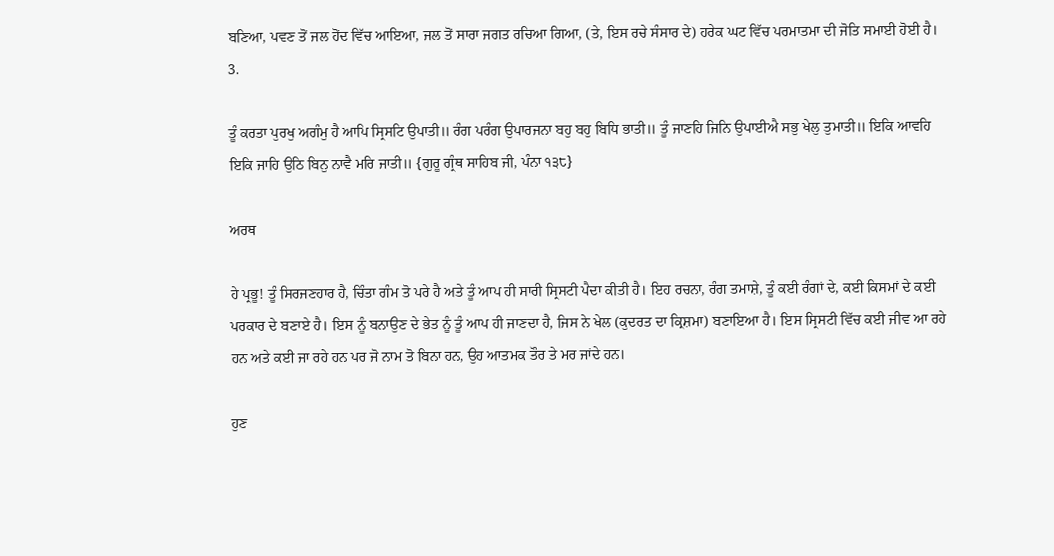ਬਣਿਆ, ਪਵਣ ਤੋਂ ਜਲ ਹੋਂਦ ਵਿੱਚ ਆਇਆ, ਜਲ ਤੋਂ ਸਾਰਾ ਜਗਤ ਰਚਿਆ ਗਿਆ, (ਤੇ, ਇਸ ਰਚੇ ਸੰਸਾਰ ਦੇ) ਹਰੇਕ ਘਟ ਵਿੱਚ ਪਰਮਾਤਮਾ ਦੀ ਜੋਤਿ ਸਮਾਈ ਹੋਈ ਹੈ। 3.

ਤੂੰ ਕਰਤਾ ਪੁਰਖੁ ਅਗੰਮੁ ਹੈ ਆਪਿ ਸ੍ਰਿਸਟਿ ਉਪਾਤੀ॥ ਰੰਗ ਪਰੰਗ ਉਪਾਰਜਨਾ ਬਹੁ ਬਹੁ ਬਿਧਿ ਭਾਤੀ॥ ਤੂੰ ਜਾਣਹਿ ਜਿਨਿ ਉਪਾਈਐ ਸਭੁ ਖੇਲੁ ਤੁਮਾਤੀ॥ ਇਕਿ ਆਵਹਿ ਇਕਿ ਜਾਹਿ ਉਠਿ ਬਿਨੁ ਨਾਵੈ ਮਰਿ ਜਾਤੀ॥ {ਗੁਰੂ ਗ੍ਰੰਥ ਸਾਹਿਬ ਜੀ, ਪੰਨਾ ੧੩੮}

ਅਰਥ

ਹੇ ਪ੍ਰਭੂ! ਤੂੰ ਸਿਰਜਣਹਾਰ ਹੈ, ਚਿੰਤਾ ਗੰਮ ਤੋ ਪਰੇ ਹੈ ਅਤੇ ਤੂੰ ਆਪ ਹੀ ਸਾਰੀ ਸ੍ਰਿਸਟੀ ਪੈਦਾ ਕੀਤੀ ਹੈ। ਇਹ ਰਚਨਾ, ਰੰਗ ਤਮਾਸ਼ੇ, ਤੂੰ ਕਈ ਰੰਗਾਂ ਦੇ, ਕਈ ਕਿਸਮਾਂ ਦੇ ਕਈ ਪਰਕਾਰ ਦੇ ਬਣਾਏ ਹੈ। ਇਸ ਨੂੰ ਬਨਾਉਣ ਦੇ ਭੇਤ ਨੂੰ ਤੂੰ ਆਪ ਹੀ ਜਾਣਦਾ ਹੈ, ਜਿਸ ਨੇ ਖੇਲ (ਕੁਦਰਤ ਦਾ ਕ੍ਰਿਸ਼ਮਾ) ਬਣਾਇਆ ਹੈ। ਇਸ ਸ੍ਰਿਸਟੀ ਵਿੱਚ ਕਈ ਜੀਵ ਆ ਰਹੇ ਹਨ ਅਤੇ ਕਈ ਜਾ ਰਹੇ ਹਨ ਪਰ ਜੋ ਨਾਮ ਤੋ ਬਿਨਾ ਹਨ, ਉਹ ਆਤਮਕ ਤੌਰ ਤੇ ਮਰ ਜਾਂਦੇ ਹਨ।

ਹੁਣ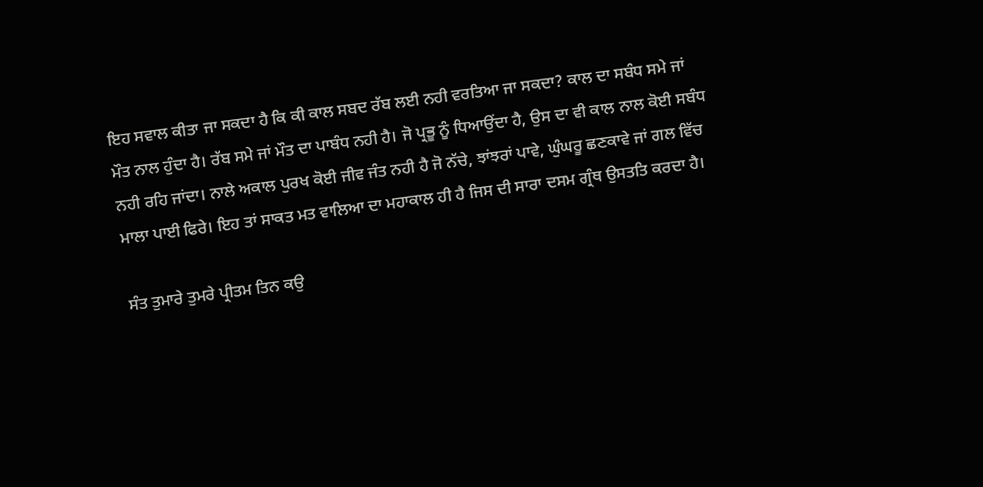ਇਹ ਸਵਾਲ ਕੀਤਾ ਜਾ ਸਕਦਾ ਹੈ ਕਿ ਕੀ ਕਾਲ ਸਬਦ ਰੱਬ ਲਈ ਨਹੀ ਵਰਤਿਆ ਜਾ ਸਕਦਾ? ਕਾਲ ਦਾ ਸਬੰਧ ਸਮੇ ਜਾਂ ਮੌਤ ਨਾਲ ਹੁੰਦਾ ਹੈ। ਰੱਬ ਸਮੇ ਜਾਂ ਮੌਤ ਦਾ ਪਾਬੰਧ ਨਹੀ ਹੈ। ਜੋ ਪ੍ਰਭੂ ਨੂੰ ਧਿਆਉਂਦਾ ਹੈ, ਉਸ ਦਾ ਵੀ ਕਾਲ ਨਾਲ ਕੋਈ ਸਬੰਧ ਨਹੀ ਰਹਿ ਜਾਂਦਾ। ਨਾਲੇ ਅਕਾਲ ਪੁਰਖ ਕੋਈ ਜੀਵ ਜੰਤ ਨਹੀ ਹੈ ਜੋ ਨੱਚੇ, ਝਾਂਝਰਾਂ ਪਾਵੇ, ਘੁੰਘਰੂ ਛਣਕਾਵੇ ਜਾਂ ਗਲ ਵਿੱਚ ਮਾਲਾ ਪਾਈ ਫਿਰੇ। ਇਹ ਤਾਂ ਸਾਕਤ ਮਤ ਵਾਲਿਆ ਦਾ ਮਹਾਕਾਲ ਹੀ ਹੈ ਜਿਸ ਦੀ ਸਾਰਾ ਦਸਮ ਗ੍ਰੰਥ ਉਸਤਤਿ ਕਰਦਾ ਹੈ।

ਸੰਤ ਤੁਮਾਰੇ ਤੁਮਰੇ ਪ੍ਰੀਤਮ ਤਿਨ ਕਉ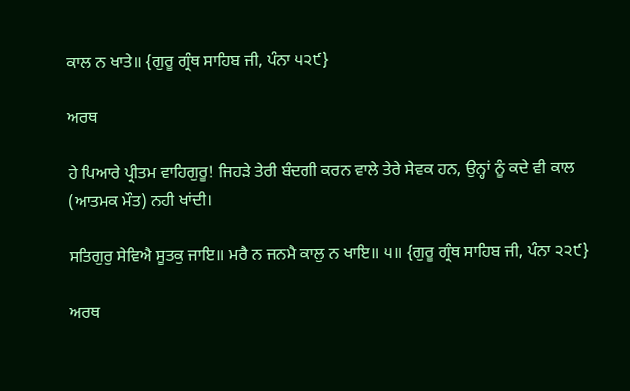ਕਾਲ ਨ ਖਾਤੇ॥ {ਗੁਰੂ ਗ੍ਰੰਥ ਸਾਹਿਬ ਜੀ, ਪੰਨਾ ੫੨੯}

ਅਰਥ

ਹੇ ਪਿਆਰੇ ਪ੍ਰੀਤਮ ਵਾਹਿਗੁਰੂ! ਜਿਹੜੇ ਤੇਰੀ ਬੰਦਗੀ ਕਰਨ ਵਾਲੇ ਤੇਰੇ ਸੇਵਕ ਹਨ, ਉਨ੍ਹਾਂ ਨੂੰ ਕਦੇ ਵੀ ਕਾਲ (ਆਤਮਕ ਮੌਤ) ਨਹੀ ਖਾਂਦੀ।

ਸਤਿਗੁਰੁ ਸੇਵਿਐ ਸੂਤਕੁ ਜਾਇ॥ ਮਰੈ ਨ ਜਨਮੈ ਕਾਲੁ ਨ ਖਾਇ॥ ੫॥ {ਗੁਰੂ ਗ੍ਰੰਥ ਸਾਹਿਬ ਜੀ, ਪੰਨਾ ੨੨੯}

ਅਰਥ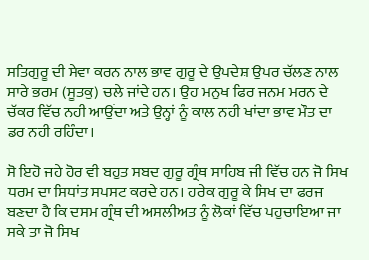ਸਤਿਗੁਰੂ ਦੀ ਸੇਵਾ ਕਰਨ ਨਾਲ ਭਾਵ ਗੁਰੂ ਦੇ ਉਪਦੇਸ਼ ਉਪਰ ਚੱਲਣ ਨਾਲ ਸਾਰੇ ਭਰਮ (ਸੂਤਕੁ) ਚਲੇ ਜਾਂਦੇ ਹਨ। ਉਹ ਮਨੁਖ ਫਿਰ ਜਨਮ ਮਰਨ ਦੇ ਚੱਕਰ ਵਿੱਚ ਨਹੀ ਆਉਂਦਾ ਅਤੇ ਉਨ੍ਹਾਂ ਨੂੰ ਕਾਲ ਨਹੀ ਖਾਂਦਾ ਭਾਵ ਮੌਤ ਦਾ ਡਰ ਨਹੀ ਰਹਿੰਦਾ।

ਸੋ ਇਹੋ ਜਹੇ ਹੋਰ ਵੀ ਬਹੁਤ ਸਬਦ ਗੁਰੂ ਗ੍ਰੰਥ ਸਾਹਿਬ ਜੀ ਵਿੱਚ ਹਨ ਜੋ ਸਿਖ ਧਰਮ ਦਾ ਸਿਧਾਂਤ ਸਪਸਟ ਕਰਦੇ ਹਨ। ਹਰੇਕ ਗੁਰੂ ਕੇ ਸਿਖ ਦਾ ਫਰਜ ਬਣਦਾ ਹੈ ਕਿ ਦਸਮ ਗ੍ਰੰਥ ਦੀ ਅਸਲੀਅਤ ਨੂੰ ਲੋਕਾਂ ਵਿੱਚ ਪਹੁਚਾਇਆ ਜਾ ਸਕੇ ਤਾ ਜੋ ਸਿਖ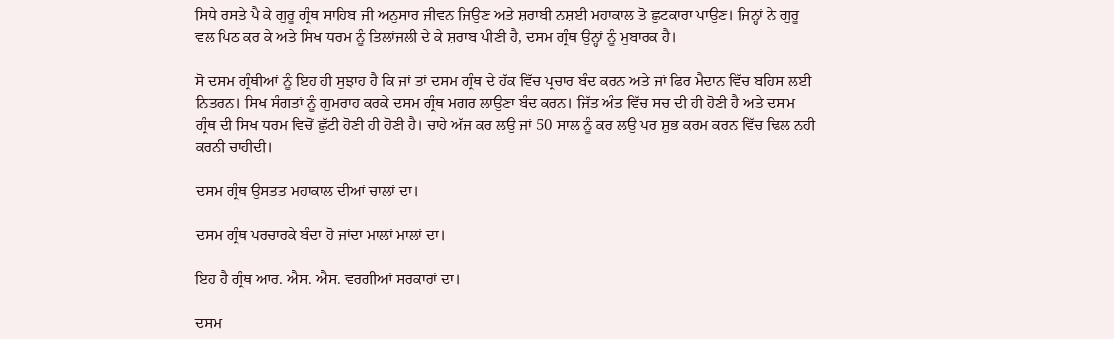ਸਿਧੇ ਰਸਤੇ ਪੈ ਕੇ ਗੁਰੂ ਗ੍ਰੰਥ ਸਾਹਿਬ ਜੀ ਅਨੁਸਾਰ ਜੀਵਨ ਜਿਉਣ ਅਤੇ ਸ਼ਰਾਬੀ ਨਸ਼ਈ ਮਹਾਕਾਲ ਤੋ ਛੁਟਕਾਰਾ ਪਾਉਣ। ਜਿਨ੍ਹਾਂ ਨੇ ਗੁਰੂ ਵਲ ਪਿਠ ਕਰ ਕੇ ਅਤੇ ਸਿਖ ਧਰਮ ਨੂੰ ਤਿਲਾਂਜਲੀ ਦੇ ਕੇ ਸ਼ਰਾਬ ਪੀਣੀ ਹੈ, ਦਸਮ ਗ੍ਰੰਥ ਉਨ੍ਹਾਂ ਨੂੰ ਮੁਬਾਰਕ ਹੈ।

ਸੋ ਦਸਮ ਗ੍ਰੰਥੀਆਂ ਨੂੰ ਇਹ ਹੀ ਸੁਝਾਹ ਹੈ ਕਿ ਜਾਂ ਤਾਂ ਦਸਮ ਗ੍ਰੰਥ ਦੇ ਹੱਕ ਵਿੱਚ ਪ੍ਰਚਾਰ ਬੰਦ ਕਰਨ ਅਤੇ ਜਾਂ ਫਿਰ ਮੈਦਾਨ ਵਿੱਚ ਬਹਿਸ ਲਈ ਨਿਤਰਨ। ਸਿਖ ਸੰਗਤਾਂ ਨੂੰ ਗੁਮਰਾਹ ਕਰਕੇ ਦਸਮ ਗ੍ਰੰਥ ਮਗਰ ਲਾਉਣਾ ਬੰਦ ਕਰਨ। ਜਿੱਤ ਅੰਤ ਵਿੱਚ ਸਚ ਦੀ ਹੀ ਹੋਣੀ ਹੈ ਅਤੇ ਦਸਮ ਗ੍ਰੰਥ ਦੀ ਸਿਖ ਧਰਮ ਵਿਚੋਂ ਛੁੱਟੀ ਹੋਣੀ ਹੀ ਹੋਣੀ ਹੈ। ਚਾਹੇ ਅੱਜ ਕਰ ਲਉ ਜਾਂ 50 ਸਾਲ ਨੂੰ ਕਰ ਲਉ ਪਰ ਸ਼ੁਭ ਕਰਮ ਕਰਨ ਵਿੱਚ ਢਿਲ ਨਹੀ ਕਰਨੀ ਚਾਹੀਦੀ।

ਦਸਮ ਗ੍ਰੰਥ ਉਸਤਤ ਮਹਾਕਾਲ ਦੀਆਂ ਚਾਲਾਂ ਦਾ।

ਦਸਮ ਗ੍ਰੰਥ ਪਰਚਾਰਕੇ ਬੰਦਾ ਹੋ ਜਾਂਦਾ ਮਾਲਾਂ ਮਾਲਾਂ ਦਾ।

ਇਹ ਹੈ ਗ੍ਰੰਥ ਆਰ. ਐਸ. ਐਸ. ਵਰਗੀਆਂ ਸਰਕਾਰਾਂ ਦਾ।

ਦਸਮ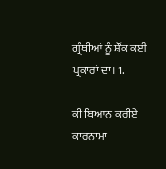ਗ੍ਰੰਥੀਆਂ ਨੂੰ ਸ਼ੌਂਕ ਕਈ ਪ੍ਰਕਾਰਾਂ ਦਾ। 1.

ਕੀ ਬਿਆਨ ਕਰੀਏ ਕਾਰਨਾਮਾ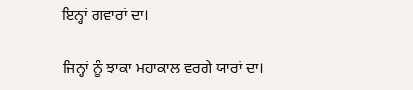ਇਨ੍ਹਾਂ ਗਵਾਰਾਂ ਦਾ।

ਜਿਨ੍ਹਾਂ ਨੂੰ ਝਾਕਾ ਮਹਾਕਾਲ ਵਰਗੇ ਯਾਰਾਂ ਦਾ।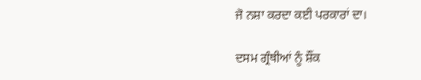ਜੋ ਨਸ਼ਾ ਕਰਦਾ ਕਈ ਪਰਕਾਰਾਂ ਦਾ।

ਦਸਮ ਗ੍ਰੰਥੀਆਂ ਨੂੰ ਸ਼ੌਂਕ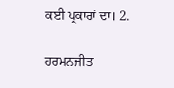ਕਈ ਪ੍ਰਕਾਰਾਂ ਦਾ। 2.

ਹਰਮਨਜੀਤ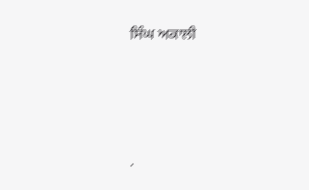ਸਿੰਘ ਅਕਾਲੀ




.